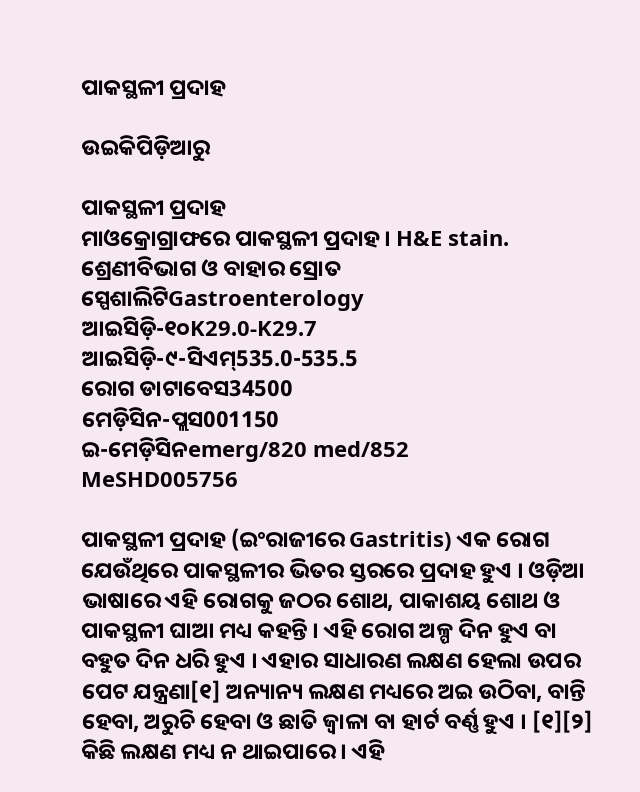ପାକସ୍ଥଳୀ ପ୍ରଦାହ

ଉଇକିପିଡ଼ିଆ‌ରୁ

ପାକସ୍ଥଳୀ ପ୍ରଦାହ
ମାଓକ୍ରୋଗ୍ରାଫରେ ପାକସ୍ଥଳୀ ପ୍ରଦାହ । H&E stain.
ଶ୍ରେଣୀବିଭାଗ ଓ ବାହାର ସ୍ରୋତ
ସ୍ପେଶାଲିଟିGastroenterology
ଆଇସିଡ଼ି-୧୦K29.0-K29.7
ଆଇସିଡ଼ି-୯-ସିଏମ୍535.0-535.5
ରୋଗ ଡାଟାବେସ34500
ମେଡ଼ିସିନ-ପ୍ଲସ001150
ଇ-ମେଡ଼ିସିନemerg/820 med/852
MeSHD005756

ପାକସ୍ଥଳୀ ପ୍ରଦାହ (ଇଂରାଜୀରେ Gastritis) ଏକ ରୋଗ ଯେଉଁଥିରେ ପାକସ୍ଥଳୀର ଭିତର ସ୍ତରରେ ପ୍ରଦାହ ହୁଏ । ଓଡ଼ିଆ ଭାଷାରେ ଏହି ରୋଗକୁ ଜଠର ଶୋଥ, ପାକାଶୟ ଶୋଥ ଓ ପାକସ୍ଥଳୀ ଘାଆ ମଧ୍ୟ କ‌ହ‌ନ୍ତି । ଏହି ରୋଗ ଅଳ୍ପ ଦିନ ହୁଏ ବା ବ‌ହୁତ ଦିନ ଧରି ହୁଏ । ଏହାର ସାଧାରଣ ଲକ୍ଷଣ ହେଲା ଉପର ପେଟ ଯନ୍ତ୍ରଣା[୧] ଅନ୍ୟାନ୍ୟ ଲକ୍ଷଣ ମଧ୍ୟରେ ଅଇ ଉଠିବା, ବାନ୍ତି ହେବା, ଅରୁଚି ହେବା ଓ ଛାତି ଜ୍ୱାଳା ବା ହାର୍ଟ ବର୍ଣ୍ଣ ହୁଏ । [୧][୨] କିଛି ଲକ୍ଷଣ ମଧ୍ୟ ନ ଥାଇପାରେ । ଏହି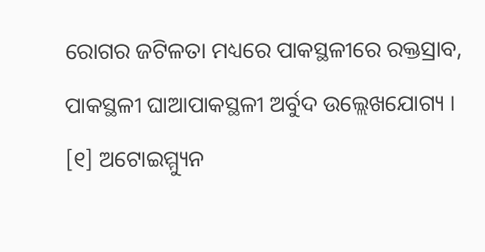ରୋଗର ଜଟିଳତା ମଧ୍ୟରେ ପାକସ୍ଥଳୀରେ ରକ୍ତସ୍ରାବ, ପାକସ୍ଥଳୀ ଘାଆପାକସ୍ଥଳୀ ଅର୍ବୁଦ ଉଲ୍ଲେଖ‌ଯୋଗ୍ୟ । [୧] ଅଟୋଇମ୍ମ୍ୟୁନ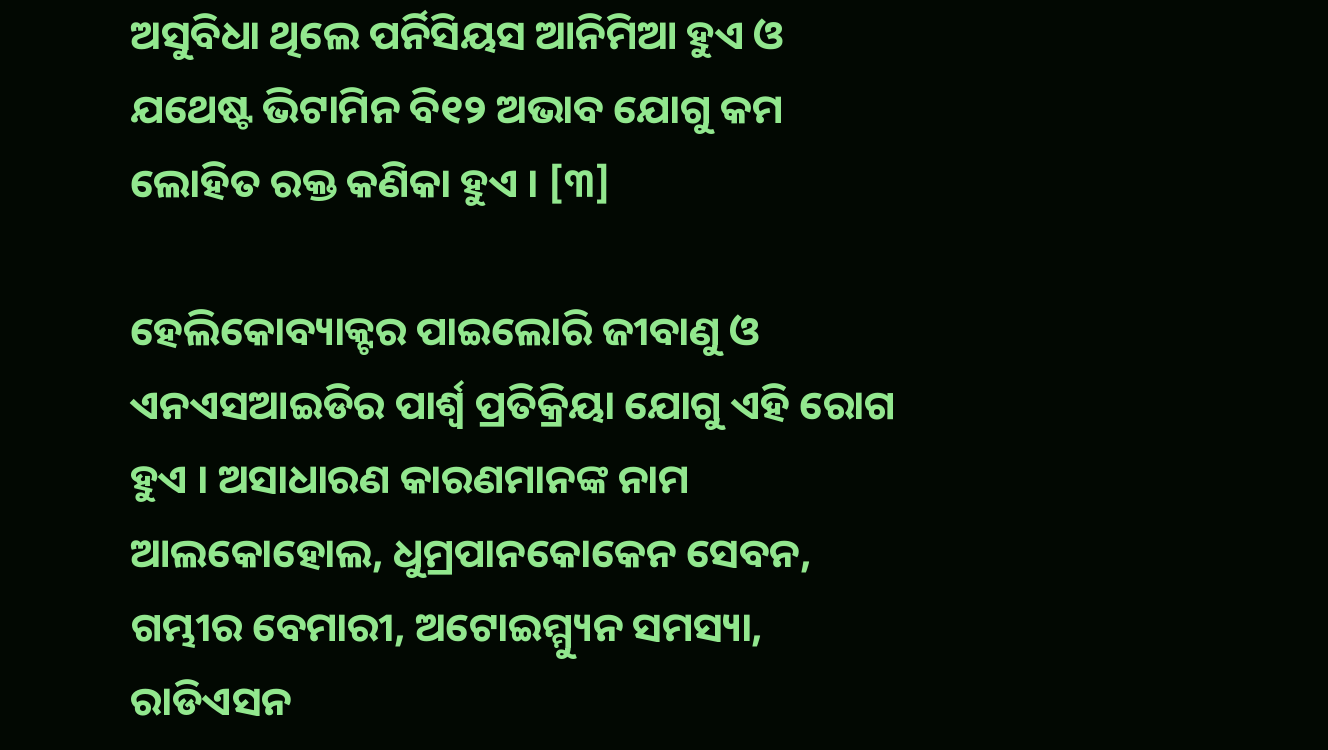ଅସୁବିଧା ଥିଲେ ପର୍ନିସିୟସ ଆନିମିଆ ହୁଏ ଓ ଯଥେଷ୍ଟ ଭିଟାମିନ ବି୧୨ ଅଭାବ ଯୋଗୁ କମ ଲୋହିତ ରକ୍ତ କଣିକା ହୁଏ । [୩]

ହେଲିକୋବ୍ୟାକ୍ଟର ପାଇଲୋରି ଜୀବାଣୁ ଓ ଏନଏସଆଇଡିର ପାର୍ଶ୍ୱ ପ୍ରତିକ୍ରିୟା ଯୋଗୁ ଏହି ରୋଗ ହୁଏ । ଅସାଧାରଣ କାରଣମାନଙ୍କ ନାମ ଆଲକୋହୋଲ, ଧୁମ୍ରପାନକୋକେନ ସେବନ, ଗମ୍ଭୀର ବେମାରୀ, ଅଟୋଇମ୍ମ୍ୟୁନ ସମସ୍ୟା, ରାଡିଏସନ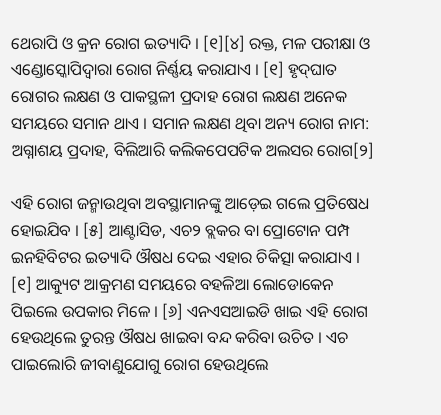ଥେରାପି ଓ କ୍ରନ ରୋଗ ଇତ୍ୟାଦି । [୧][୪] ରକ୍ତ, ମଳ ପରୀକ୍ଷା ଓ ଏଣ୍ଡୋସ୍କୋପିଦ୍ୱାରା ରୋଗ ନିର୍ଣ୍ଣୟ କରାଯାଏ । [୧] ହୃଦ୍‌ଘାତ ରୋଗର ଲକ୍ଷଣ ଓ ପାକସ୍ଥଳୀ ପ୍ରଦାହ ରୋଗ ଲକ୍ଷଣ ଅନେକ ସମୟରେ ସମାନ ଥାଏ । ସମାନ ଲକ୍ଷଣ ଥିବା ଅନ୍ୟ ରୋଗ ନାମ: ଅଗ୍ନାଶୟ ପ୍ରଦାହ, ବିଲିଆରି କଲିକପେପଟିକ ଅଲସର ରୋଗ[୨]

ଏହି ରୋଗ ଜନ୍ମାଉଥିବା ଅବସ୍ଥାମାନଙ୍କୁ ଆଡ଼େଇ ଗଲେ ପ୍ରତିଷେଧ ହୋଇଯିବ । [୫] ଆଣ୍ଟାସିଡ, ଏଚ୨ ବ୍ଲକର ବା ପ୍ରୋଟୋନ ପମ୍ପ ଇନହିବିଟର ଇତ୍ୟାଦି ଔଷଧ ଦେଇ ଏହାର ଚିକିତ୍ସା କରାଯାଏ । [୧] ଆକ୍ୟୁଟ ଆକ୍ରମଣ ସମୟରେ ବ‌ହଳିଆ ଲୋଡୋକେନ ପିଇଲେ ଉପକାର ମିଳେ । [୬] ଏନଏସଆଇଡି ଖାଇ ଏହି ରୋଗ ହେଉଥିଲେ ତୁରନ୍ତ ଔଷଧ ଖାଇବା ବନ୍ଦ କରିବା ଉଚିତ । ଏଚ ପାଇଲୋରି ଜୀବାଣୁଯୋଗୁ ରୋଗ ହେଉଥିଲେ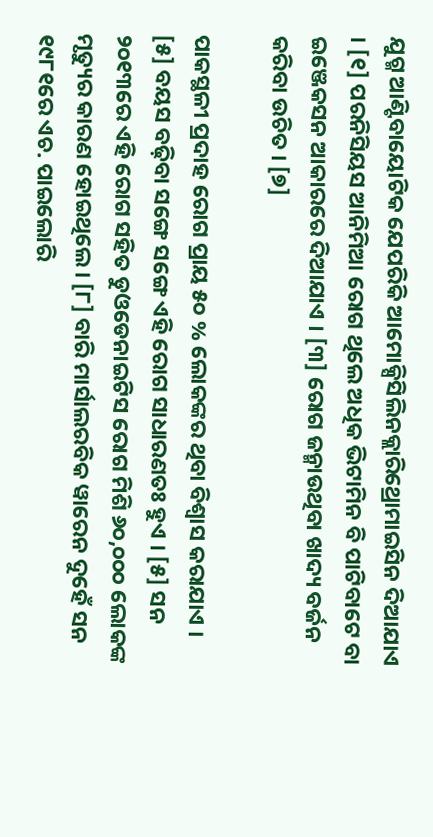ଯୁଗ୍ମ ଆଣ୍ଟିବାୟୋଟିକ ଯେପରିକି ଆମୋକ୍ସିସିଲିନକ୍ଲାରିଥ୍ରୋମାଇସିନ ଦିଆଯାଏ । [୧] ପରନିସିୟସ ଆନିମିଆ ରୋଗ ଥିଲେ ଅଧିକ ଭିଟାମିନ ବି ପାଟିବାଟେ ବା ଇଞ୍ଜେକସନ ଆକାରରେ ଦିଆଯାଏ । [୩] ରୋଗ ଜନ୍ମାଉଥିବା ଖାଦ୍ୟ ବର୍ଜନ କରିବା ଉଚିତ । [୭]

ପାକସ୍ଥଳୀ ପ୍ରଦାହ ରୋଗ ପ୍ରାୟ ୫୦ % ଲୋକଙ୍କର ଥିବା ବିଶ୍ୱାସ କରାଯାଏ । [୫] ବୟସ ବଢ଼ିବା ସଙ୍ଗେ ସଙ୍ଗେ ଏହି ରୋଗ ସାଧାରଣତଃ ହୁଏ । [୫] ସନ ୨୦୧୩ରେ ଏହି ରୋଗ ସ‌ହିତ ଡୁଓଡେନାଇଟିସ ରୋଗ ମିଶି ୬୦,୦୦୦ ଲୋକଙ୍କ ମୃତ୍ୟୁର କାରଣ ହୋଇଥିଲେ । [୮] ବାରି ମାର୍ସାଲରବିକ ୱାରେନ ଦୁହେଁ ସନ ୧୯୮୧ରେ ଏଚ. ପାଇଲୋରି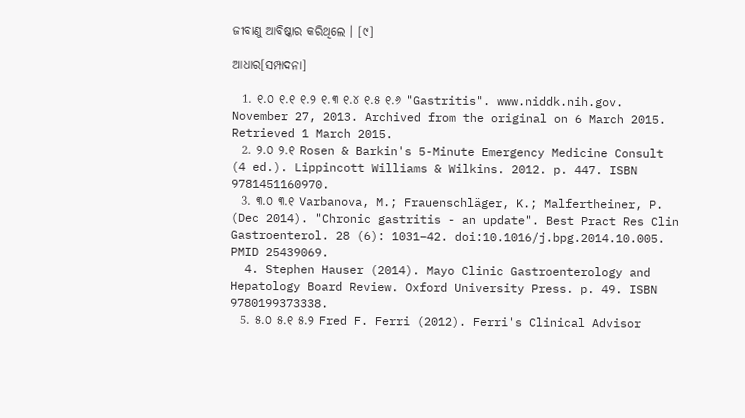ଜୀବାଣୁ ଆବିଷ୍କାର କରିଥିଲେ । [୯]

ଆଧାର[ସମ୍ପାଦନା]

  1. ୧.୦ ୧.୧ ୧.୨ ୧.୩ ୧.୪ ୧.୫ ୧.୬ "Gastritis". www.niddk.nih.gov. November 27, 2013. Archived from the original on 6 March 2015. Retrieved 1 March 2015.
  2. ୨.୦ ୨.୧ Rosen & Barkin's 5-Minute Emergency Medicine Consult (4 ed.). Lippincott Williams & Wilkins. 2012. p. 447. ISBN 9781451160970.
  3. ୩.୦ ୩.୧ Varbanova, M.; Frauenschläger, K.; Malfertheiner, P. (Dec 2014). "Chronic gastritis - an update". Best Pract Res Clin Gastroenterol. 28 (6): 1031–42. doi:10.1016/j.bpg.2014.10.005. PMID 25439069.
  4. Stephen Hauser (2014). Mayo Clinic Gastroenterology and Hepatology Board Review. Oxford University Press. p. 49. ISBN 9780199373338.
  5. ୫.୦ ୫.୧ ୫.୨ Fred F. Ferri (2012). Ferri's Clinical Advisor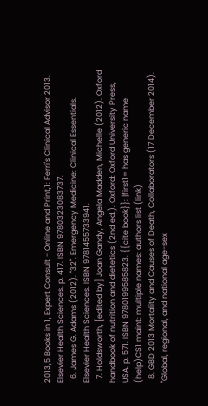2013,5 Books in 1, Expert Consult - Online and Print,1: Ferri's Clinical Advisor 2013. Elsevier Health Sciences. p. 417. ISBN 9780323083737.
  6. James G. Adams (2012). "32". Emergency Medicine: Clinical Essentials. Elsevier Health Sciences. ISBN 9781455733941.
  7. Holdsworth, [edited by] Joan Gandy, Angela Madden, Michelle (2012). Oxford handbook of nutrition and dietetics (2nd ed.). Oxford: Oxford University Press, USA. p. 571. ISBN 9780199585823. {{cite book}}: |first1= has generic name (help)CS1 maint: multiple names: authors list (link)
  8. GBD 2013 Mortality and Causes of Death, Collaborators (17 December 2014). "Global, regional, and national age-sex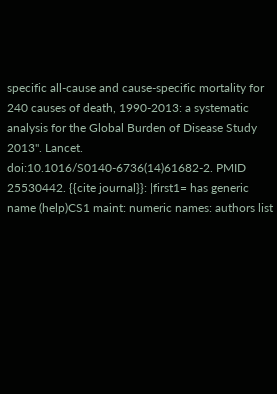specific all-cause and cause-specific mortality for 240 causes of death, 1990-2013: a systematic analysis for the Global Burden of Disease Study 2013". Lancet. doi:10.1016/S0140-6736(14)61682-2. PMID 25530442. {{cite journal}}: |first1= has generic name (help)CS1 maint: numeric names: authors list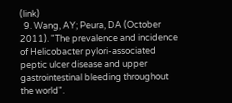(link)
  9. Wang, AY; Peura, DA (October 2011). "The prevalence and incidence of Helicobacter pylori-associated peptic ulcer disease and upper gastrointestinal bleeding throughout the world".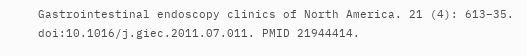Gastrointestinal endoscopy clinics of North America. 21 (4): 613–35. doi:10.1016/j.giec.2011.07.011. PMID 21944414.